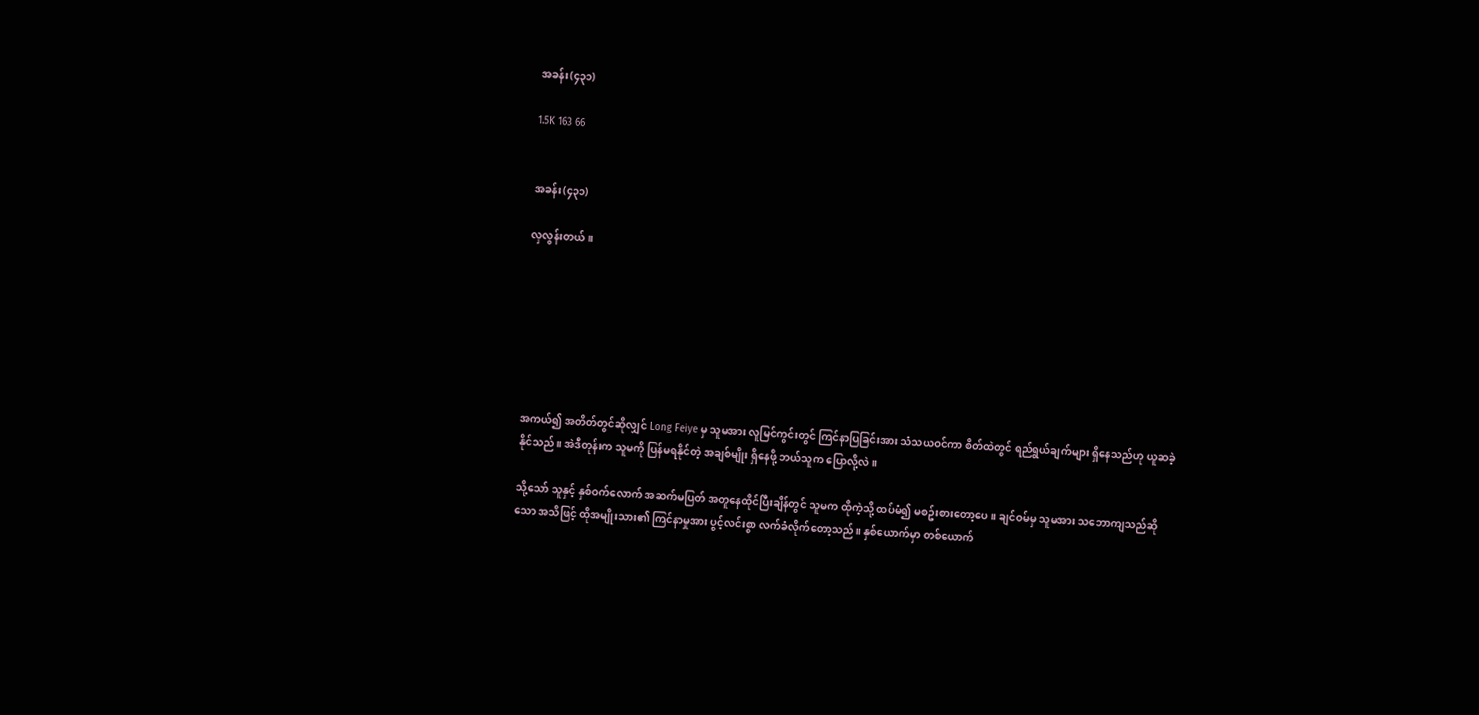အခန်း(၄၃၁)

1.5K 163 66


အခန်း(၄၃၁)

လှလွန်းတယ်။







အကယ်၍ အတိတ်တွင်ဆိုလျှင် Long Feiye မှ သူမအား လူမြင်ကွင်းတွင် ကြင်နာပြခြင်းအား သံသယဝင်ကာ စိတ်ထဲတွင် ရည်ရွယ်ချက်များ ရှိနေသည်ဟု ယူဆခဲ့နိုင်သည်။ အဲဒီတုန်းက သူမကို ပြန်မရနိုင်တဲ့ အချစ်မျိုး ရှိနေဖို့ ဘယ်သူက ပြောလို့လဲ။

သို့သော် သူနှင့် နှစ်ဝက်လောက် အဆက်မပြတ် အတူနေထိုင်ပြီးချိန်တွင် သူမက ထိုကဲ့သို့ ထပ်မံ၍ မစဥ်းစားတော့ပေ။ ချင်ဝမ်မှ သူမအား သဘောကျသည်ဆိုသော အသိဖြင့် ထိုအမျိုးသား၏ ကြင်နာမှုအား ပွင့်လင်းစွာ လက်ခံလိုက်တော့သည်။ နှစ်ယောက်မှာ တစ်ယောက်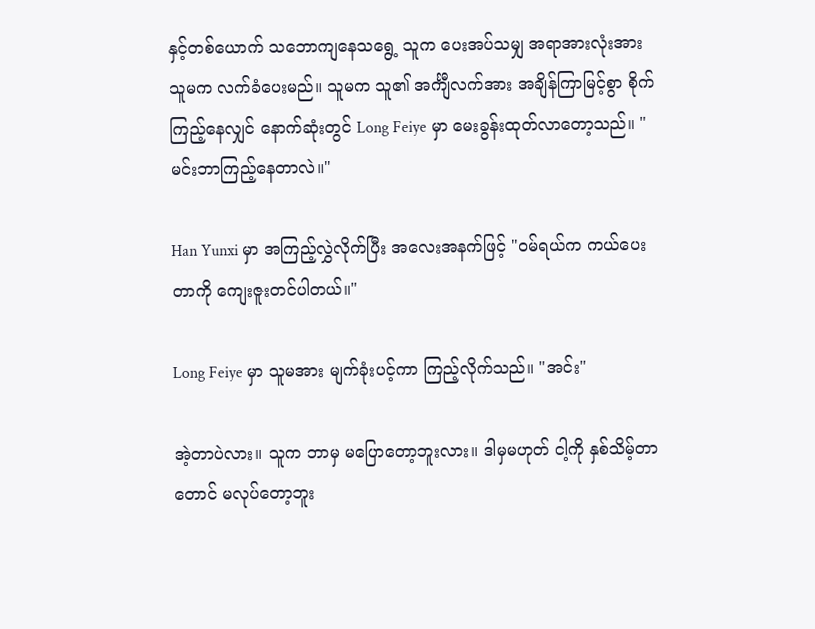နှင့်တစ်ယောက် သဘောကျနေသရွေ့ သူက ပေးအပ်သမျှ အရာအားလုံးအား သူမက လက်ခံပေးမည်။ သူမက သူ၏ အင်္ကျီလက်အား အချိန်ကြာမြင့်စွာ စိုက်ကြည့်နေလျှင် နောက်ဆုံးတွင် Long Feiye မှာ မေးခွန်းထုတ်လာတော့သည်။ "မင်းဘာကြည့်နေတာလဲ။"

Han Yunxi မှာ အကြည့်လွှဲလိုက်ပြီး အလေးအနက်ဖြင့် "ဝမ်ရယ်က ကယ်ပေးတာကို ကျေးဇူးတင်ပါတယ်။"

Long Feiye မှာ သူမအား မျက်ခုံးပင့်ကာ ကြည့်လိုက်သည်။ "အင်း"

အဲ့တာပဲလား။ သူက ဘာမှ မပြောတော့ဘူးလား။ ဒါမှမဟုတ် ငါ့ကို နှစ်သိမ့်တာတောင် မလုပ်တော့ဘူး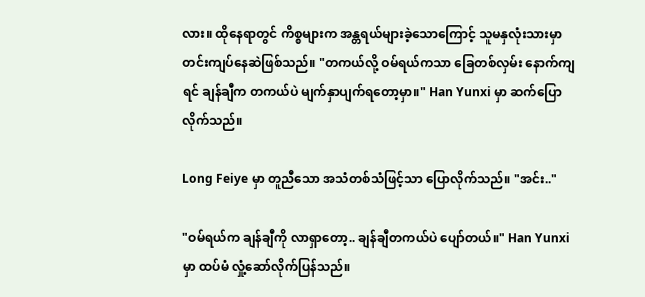လား။ ထိုနေရာတွင် ကိစ္စများက အန္တရယ်များခဲ့သောကြောင့် သူမနှလုံးသားမှာ တင်းကျပ်နေဆဲဖြစ်သည်။ "တကယ်လို့ ဝမ်ရယ်ကသာ ခြေတစ်လှမ်း နောက်ကျရင် ချန်ချီက တကယ်ပဲ မျက်နှာပျက်ရတော့မှာ။" Han Yunxi မှာ ဆက်ပြောလိုက်သည်။

Long Feiye မှာ တူညီသော အသံတစ်သံဖြင့်သာ ပြောလိုက်သည်။ "အင်း.."

"ဝမ်ရယ်က ချန်ချီကို လာရှာတော့.. ချန်ချီတကယ်ပဲ ပျော်တယ်။" Han Yunxi မှာ ထပ်မံ လှုံ့ဆော်လိုက်ပြန်သည်။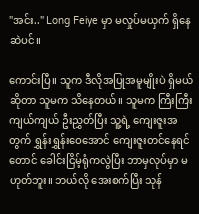"အင်း.." Long Feiye မှာ မလှုပ်မယှက် ရှိနေဆဲပင်။

ကောင်းပြီ။ သူက ဒီလိုအပြုအမူမျိုးပဲ ရှိမယ်ဆိုတာ သူမက သိနေတယ်။ သူမက ကြီးကြီးကျယ်ကျယ် ဦးညွှတ်ပြီး သူ့ရဲ့ ကျေးဇူးအတွက် ရွှန်းရွှန်းဝေအောင် ကျေးဇူးတင်နေရင်တောင် ခေါင်းငြိမ့်ရုံကလွဲပြီး ဘာမှလုပ်မှာ မဟုတ်ဘူး။ ဘယ်လို အေးစက်ပြီး သုန်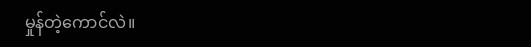မှုန်တဲ့ကောင်လဲ။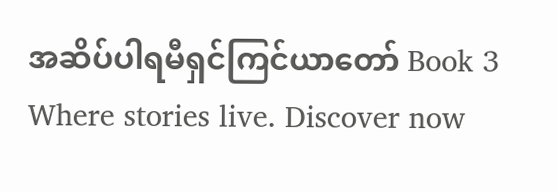အဆိပ်ပါရမီရှင်ကြင်ယာတော် Book 3 Where stories live. Discover now